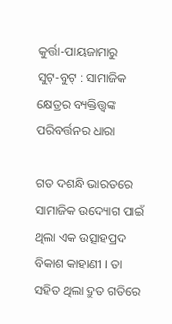କୁର୍ତ୍ତା-ପାୟଜାମାରୁ ସୁଟ୍‌-ବୁଟ୍ : ସାମାଜିକ କ୍ଷେତ୍ରର ବ୍ୟକ୍ତିତ୍ତ୍ୱଙ୍କ ପରିବର୍ତ୍ତନର ଧାରା

ଗତ ଦଶନ୍ଧି ଭାରତରେ ସାମାଜିକ ଉଦ୍ୟୋଗ ପାଇଁ ଥିଲା ଏକ ଉତ୍ସାହପ୍ରଦ ବିକାଶ କାହାଣୀ । ତା ସହିତ ଥିଲା ଦ୍ରୁତ ଗତିରେ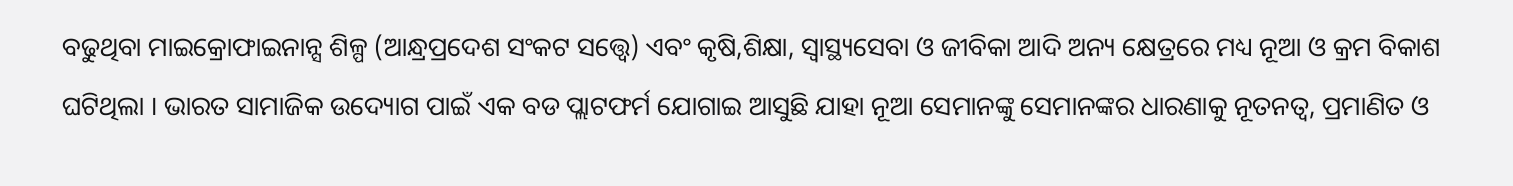ବଢୁଥିବା ମାଇକ୍ରୋଫାଇନାନ୍ସ ଶିଳ୍ପ (ଆନ୍ଧ୍ରପ୍ରଦେଶ ସଂକଟ ସତ୍ତ୍ୱେ) ଏବଂ କୃଷି,ଶିକ୍ଷା, ସ୍ୱାସ୍ଥ୍ୟସେବା ଓ ଜୀବିକା ଆଦି ଅନ୍ୟ କ୍ଷେତ୍ରରେ ମଧ୍ୟ ନୂଆ ଓ କ୍ରମ ବିକାଶ ଘଟିଥିଲା । ଭାରତ ସାମାଜିକ ଉଦ୍ୟୋଗ ପାଇଁ ଏକ ବଡ ପ୍ଲାଟଫର୍ମ ଯୋଗାଇ ଆସୁଛି ଯାହା ନୂଆ ସେମାନଙ୍କୁ ସେମାନଙ୍କର ଧାରଣାକୁ ନୂତନତ୍ୱ, ପ୍ରମାଣିତ ଓ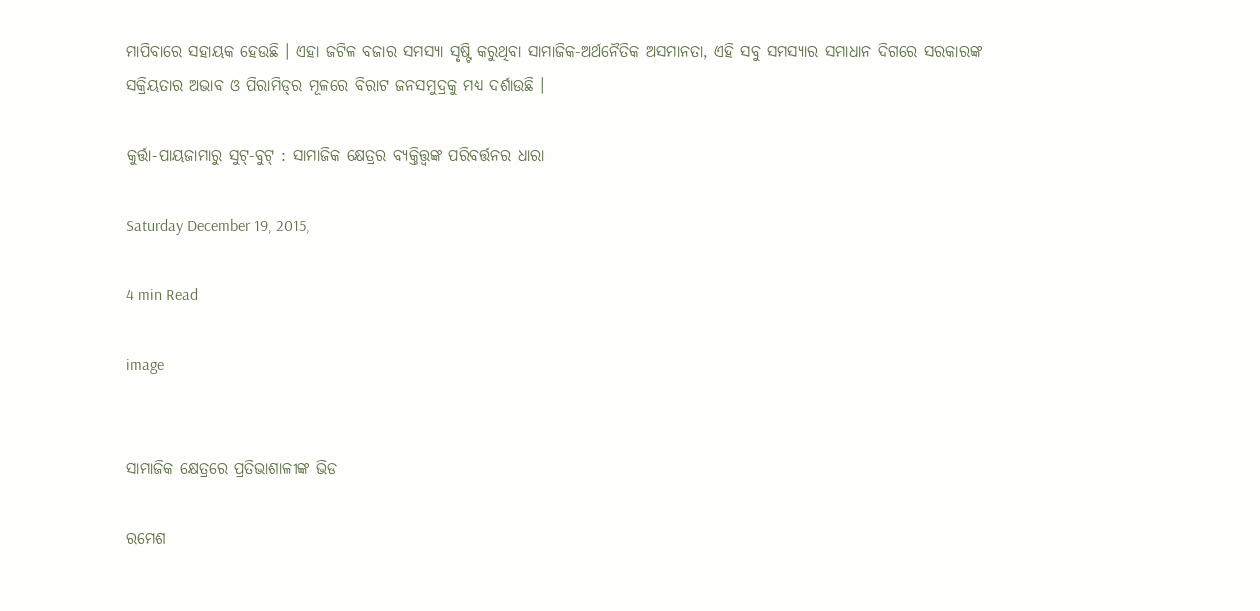ମାପିବାରେ ସହାୟକ ହେଉଛି । ଏହା ଜଟିଳ ବଜାର ସମସ୍ୟା ସୃଷ୍ଟି କରୁଥିବା ସାମାଜିକ-ଅର୍ଥନୈତିକ ଅସମାନତା, ଏହି ସବୁ ସମସ୍ୟାର ସମାଧାନ ଦିଗରେ ସରକାରଙ୍କ ସକ୍ରିୟତାର ଅଭାବ ଓ ପିରାମିଡ୍‌ର ମୂଳରେ ବିରାଟ ଜନସମୁଦ୍ରକୁ ମଧ୍ୟ ଦର୍ଶାଉଛି ।

କୁର୍ତ୍ତା-ପାୟଜାମାରୁ ସୁଟ୍‌-ବୁଟ୍ : ସାମାଜିକ କ୍ଷେତ୍ରର ବ୍ୟକ୍ତିତ୍ତ୍ୱଙ୍କ ପରିବର୍ତ୍ତନର ଧାରା

Saturday December 19, 2015,

4 min Read

image


ସାମାଜିକ ‍କ୍ଷେତ୍ରରେ ପ୍ରତିଭାଶାଳୀଙ୍କ ଭିଡ

ରମେଶ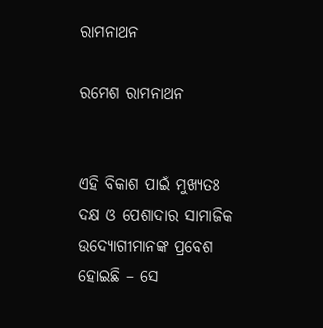ରାମନାଥନ

ରମେଶ ରାମନାଥନ


ଏହି ବିକାଶ ପାଇଁ ମୁଖ୍ୟତଃ ଦକ୍ଷ ଓ ପେଶାଦାର ସାମାଜିକ ଉଦ୍ୟୋଗୀମାନଙ୍କ ପ୍ରବେଶ ହୋଇଛି – ସେ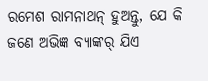ରମେଶ ରାମନାଥନ୍ ହୁଅନ୍ତୁ, ଯେ କି ଜଣେ ଅଭିଜ୍ଞ ବ୍ୟାଙ୍କର୍ ଯିଏ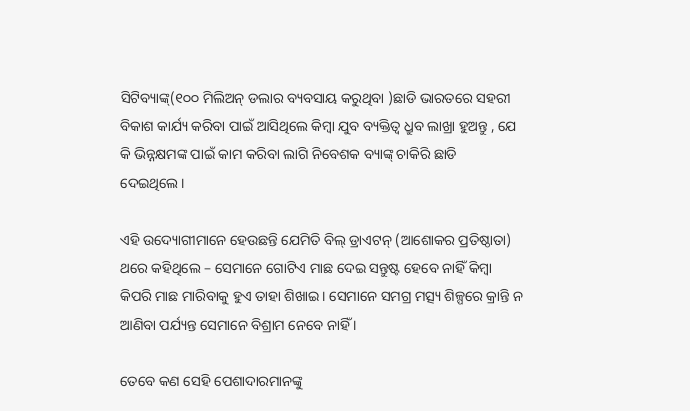ସିଟିବ୍ୟାଙ୍କ୍‌(୧୦୦ ମିଲିଅନ୍ ଡଲାର ବ୍ୟବସାୟ କରୁଥିବା )ଛାଡି ଭାରତରେ ସହରୀ ବିକାଶ କାର୍ଯ୍ୟ କରିବା ପାଇଁ ଆସିଥିଲେ କିମ୍ବା ଯୁବ ବ୍ୟକ୍ତିତ୍ୱ ଧ୍ରୁବ ଲାଖ୍ରା ହୁଅନ୍ତୁ , ଯେ କି ଭିନ୍ନକ୍ଷମଙ୍କ ପାଇଁ କାମ କରିବା ଲାଗି ନିବେଶକ ବ୍ୟାଙ୍କ୍ ଚାକିରି ଛାଡି ଦେଇଥିଲେ।

ଏହି ଉଦ୍ୟୋଗୀମାନେ ହେଉଛନ୍ତି ଯେମିତି ବିଲ୍‌ ଡ୍ରାଏଟନ୍ (ଆଶୋକର ପ୍ରତିଷ୍ଠାତା) ଥରେ କହିଥିଲେ – ସେମାନେ ଗୋଟିଏ ମାଛ ଦେଇ ସନ୍ତୁଷ୍ଟ ହେବେ ନାହିଁ କିମ୍ବା କିପରି ମାଛ ମାରିବାକୁ ହୁଏ ତାହା ଶିଖାଇ। ସେମାନେ ସମଗ୍ର ମତ୍ସ୍ୟ ଶିଳ୍ପରେ କ୍ରାନ୍ତି ନ ଆଣିବା ପର୍ଯ୍ୟନ୍ତ ସେମାନେ ବିଶ୍ରାମ ନେବେ ନାହିଁ ।

ତେବେ କଣ ସେହି ପେଶାଦାରମାନଙ୍କୁ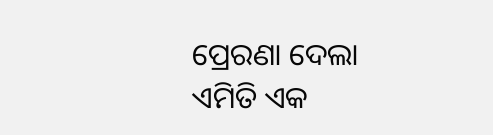ପ୍ରେରଣା ଦେଲା ଏମିତି ଏକ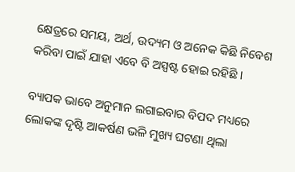କ୍ଷେତ୍ରରେ ସମୟ, ଅର୍ଥ, ଉଦ୍ୟମ ଓ ଅନେକ କିଛି ନିବେଶ କରିବା ପାଇଁ ଯାହା ଏବେ ବି ଅସ୍ପଷ୍ଟ ହୋଇ ରହିଛି ।

ବ୍ୟାପକ ଭାବେ ଅନୁମାନ ଲଗାଇବାର ବିପଦ ମଧ୍ୟରେ ଲୋକଙ୍କ ଦୃଷ୍ଟି ଆକର୍ଷଣ ଭଳି ମୁଖ୍ୟ ଘଟଣା ଥିଲା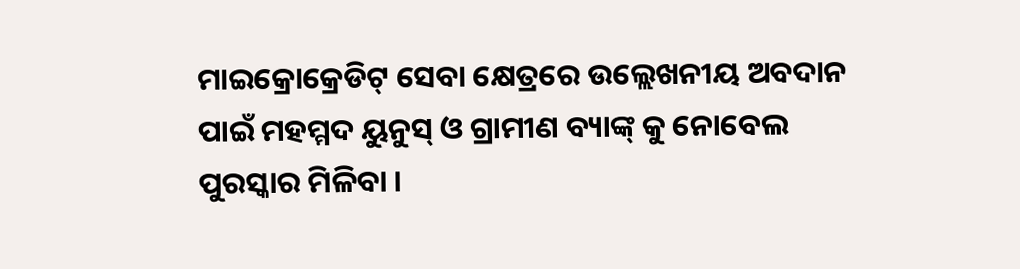ମାଇକ୍ରୋକ୍ରେଡିଟ୍ ସେବା ‍କ୍ଷେତ୍ରରେ ଉଲ୍ଲେଖନୀୟ ଅବଦାନ ପାଇଁ ମହମ୍ମଦ ୟୁନୁସ୍ ଓ ଗ୍ରାମୀଣ ବ୍ୟାଙ୍କ୍‌ କୁ ନୋବେଲ ପୁରସ୍କାର ମିଳିବା ।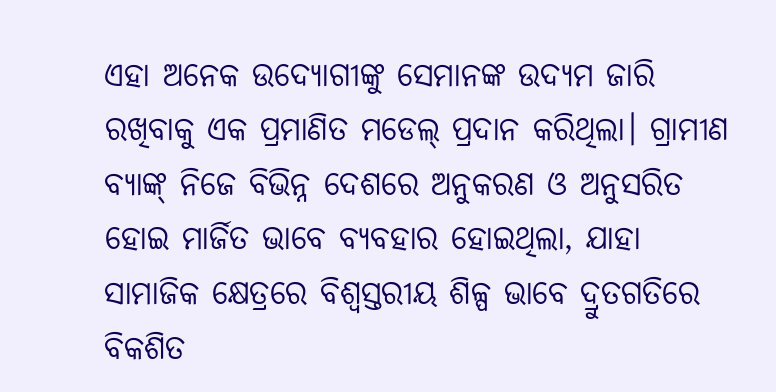ଏହା ଅନେକ ଉଦ୍ୟୋଗୀଙ୍କୁ ସେମାନଙ୍କ ଉଦ୍ୟମ ଜାରି ରଖିବାକୁ ଏକ ପ୍ରମାଣିତ ମଡେଲ୍ ପ୍ରଦାନ କରିଥିଲା। ଗ୍ରାମୀଣ ବ୍ୟାଙ୍କ୍ ନିଜେ ବିଭିନ୍ନ ଦେଶରେ ଅନୁକରଣ ଓ ଅନୁସରିତ ହୋଇ ମାର୍ଜିତ ଭାବେ ବ୍ୟବହାର ହୋଇଥିଲା, ଯାହା ସାମାଜିକ କ୍ଷେତ୍ରରେ ବିଶ୍ୱସ୍ତରୀୟ ଶିଳ୍ପ ଭାବେ ଦ୍ରୁତଗତିରେ ବିକଶିତ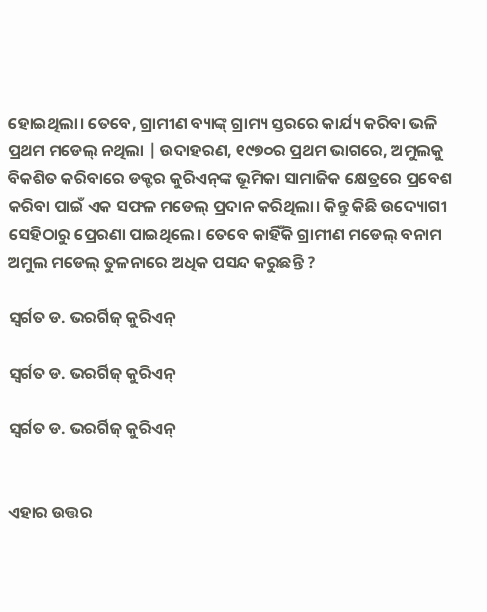ହୋଇଥିଲା। ତେବେ, ଗ୍ରାମୀଣ ବ୍ୟାଙ୍କ୍‌ ଗ୍ରାମ୍ୟ ସ୍ତରରେ କାର୍ଯ୍ୟ କରିବା ଭଳି ପ୍ରଥମ ମଡେଲ୍ ନଥିଲା | ଉଦାହରଣ, ୧୯୭୦ର ପ୍ରଥମ ଭାଗରେ, ଅମୁଲକୁ ବିକଶିତ କରିବାରେ ଡକ୍ଟର କୁରିଏନ୍‌ଙ୍କ ଭୂମିକା ସାମାଜିକ କ୍ଷେତ୍ରରେ ପ୍ରବେଶ କରିବା ପାଇଁ ଏକ ସଫଳ ମଡେଲ୍ ପ୍ରଦାନ କରିଥିଲା। କିନ୍ତୁ କିଛି ଉଦ୍ୟୋଗୀ ସେହିଠାରୁ ପ୍ରେରଣା ପାଇଥିଲେ। ତେବେ କାହିଁକି ଗ୍ରାମୀଣ ମଡେଲ୍ ବନାମ ଅମୁଲ ମଡେଲ୍ ତୁଳନାରେ ଅଧିକ ପସନ୍ଦ କରୁଛନ୍ତି ?

ସ୍ୱର୍ଗତ ଡ. ଭରର୍ଗିଜ୍ କୁରିଏନ୍

ସ୍ୱର୍ଗତ ଡ. ଭରର୍ଗିଜ୍ କୁରିଏନ୍

ସ୍ୱର୍ଗତ ଡ. ଭରର୍ଗିଜ୍ କୁରିଏନ୍


ଏହାର ଉତ୍ତର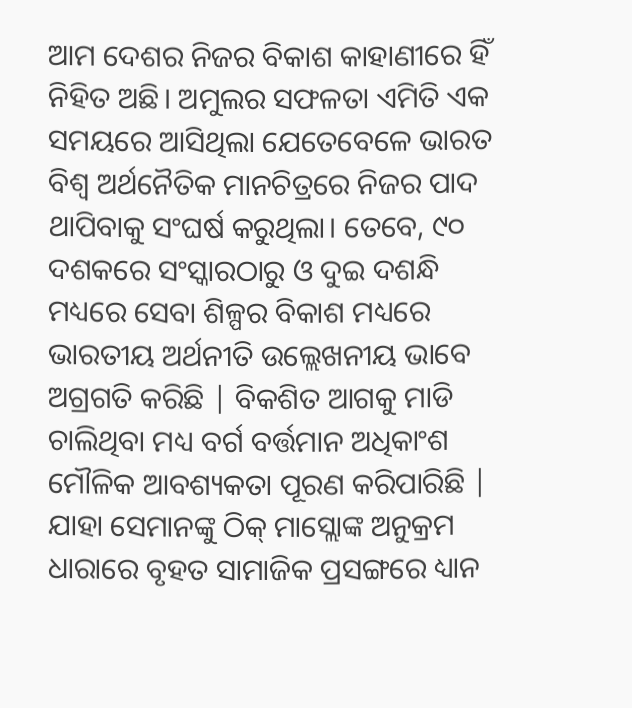ଆମ ଦେଶର ନିଜର ବିକାଶ କାହାଣୀରେ ହିଁ ନିହିତ ଅଛି। ଅମୁଲର ସଫଳତା ଏମିତି ଏକ ସମୟରେ ଆସିଥିଲା ଯେତେବେଳେ ଭାରତ ବିଶ୍ୱ ଅର୍ଥନୈତିକ ମାନଚିତ୍ରରେ ନିଜର ପାଦ ଥାପିବାକୁ ସଂଘର୍ଷ କରୁଥିଲା। ତେବେ, ୯୦ ଦଶକରେ ସଂସ୍କାରଠାରୁ ଓ ଦୁଇ ଦଶନ୍ଧି ମଧ୍ୟରେ ସେବା ଶିଳ୍ପର ବିକାଶ ମଧ୍ୟରେ ଭାରତୀୟ ଅର୍ଥନୀତି ଉଲ୍ଲେଖନୀୟ ଭାବେ ଅଗ୍ରଗତି କରିଛି | ବିକଶିତ ଆଗକୁ ମାଡି ଚାଲିଥିବା ମଧ୍ୟ ବର୍ଗ ବର୍ତ୍ତମାନ ଅଧିକାଂଶ ମୌଳିକ ଆବଶ୍ୟକତା ପୂରଣ କରିପାରିଛି | ଯାହା ସେମାନଙ୍କୁ ଠିକ୍ ମାସ୍ଲୋଙ୍କ ଅନୁକ୍ରମ ଧାରାରେ ବୃହତ ସାମାଜିକ ପ୍ରସଙ୍ଗରେ ଧ୍ୟାନ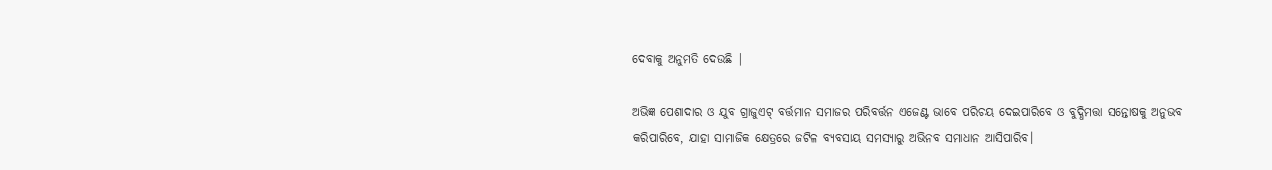ଦେବାକୁ ଅନୁମତି ଦେଉଛି |

ଅଭିଜ୍ଞ ପେଶାଦାର ଓ ଯୁବ ଗ୍ରାଜୁଏଟ୍‌ ବର୍ତ୍ତମାନ ସମାଜର ପରିବର୍ତ୍ତନ ଏଜେଣ୍ଟ ଭାବେ ପରିଚୟ ଦେଇପାରିବେ ଓ ବୁଦ୍ଧିମତ୍ତା ସନ୍ତୋଷକୁ ଅନୁଭବ କରିପାରିବେ, ଯାହା ସାମାଜିକ କ୍ଷେତ୍ରରେ ଜଟିଳ ବ୍ୟବସାୟ ସମସ୍ୟାରୁ ଅଭିନବ ସମାଧାନ ଆସିପାରିବ।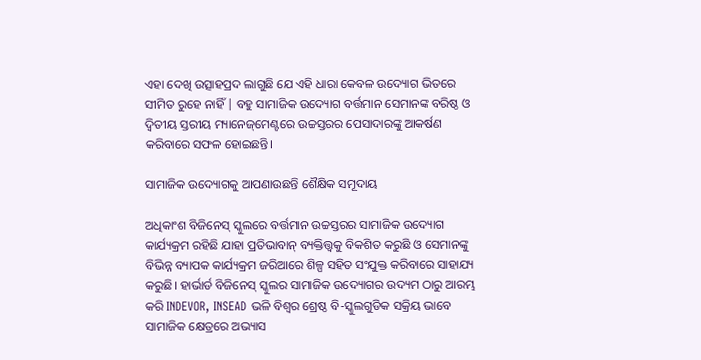ଏହା ଦେଖି ଉତ୍ସାହପ୍ରଦ ଲାଗୁଛି ଯେ ଏହି ଧାରା କେବଳ ଉଦ୍ୟୋଗ ଭିତରେ ସୀମିତ ରୁହେ ନାହିଁ | ବହୁ ସାମାଜିକ ଉଦ୍ୟୋଗ ବର୍ତ୍ତମାନ ସେମାନଙ୍କ ବରିଷ୍ଠ ଓ ଦ୍ୱିତୀୟ ସ୍ତରୀୟ ମ୍ୟାନେଜ୍‌ମେଣ୍ଟରେ ଉଚ୍ଚସ୍ତରର ପେସାଦାରଙ୍କୁ ଆକର୍ଷଣ କରିବାରେ ସଫଳ ହୋଇଛନ୍ତି।

ସାମାଜିକ ଉଦ୍ୟୋଗକୁ ଆପଣାଉଛନ୍ତି ଶୈକ୍ଷିକ ସମୂଦାୟ

ଅଧିକାଂଶ ବିଜିନେସ୍ ସ୍କୁଲରେ ବର୍ତ୍ତମାନ ଉଚ୍ଚସ୍ତରର ସାମାଜିକ ଉଦ୍ୟୋଗ କାର୍ଯ୍ୟକ୍ରମ ରହିଛି ଯାହା ପ୍ରତିଭାବାନ୍ ବ୍ୟକ୍ତିତ୍ତ୍ୱକୁ ବିକଶିତ କରୁଛି ଓ ସେମାନଙ୍କୁ ବିଭିନ୍ନ ବ୍ୟାପକ କାର୍ଯ୍ୟକ୍ରମ ଜରିଆରେ ଶିଳ୍ପ ସହିତ ସଂଯୁକ୍ତ କରିବାରେ ସାହାଯ୍ୟ କରୁଛି। ହାର୍ଭାର୍ଡ ବିଜିନେସ୍ ସ୍କୁଲର ସାମାଜିକ ଉଦ୍ୟୋଗର ଉଦ୍ୟମ ଠାରୁ ଆରମ୍ଭ କରି INDEVOR, INSEAD ଭଳି ବିଶ୍ୱର ଶ୍ରେଷ୍ଠ ବି-ସ୍କୁଲଗୁଡିକ ସକ୍ରିୟ ଭାବେ ସାମାଜିକ କ୍ଷେତ୍ରରେ ଅଭ୍ୟାସ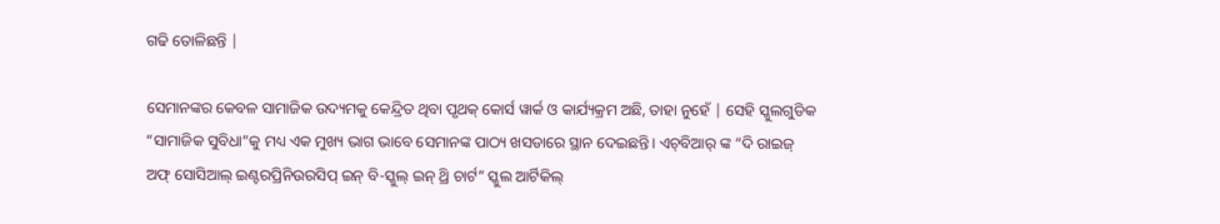ଗଢି ତୋଳିଛନ୍ତି |

ସେମାନଙ୍କର କେବଳ ସାମାଜିକ ଉଦ୍ୟମକୁ କେନ୍ଦ୍ରିତ ଥିବା ପୃଥକ୍ କୋର୍ସ ୱାର୍କ ଓ କାର୍ଯ୍ୟକ୍ରମ ଅଛି, ତାହା ନୁହେଁ | ସେହି ସ୍କୁଲଗୁଡିକ “ସାମାଜିକ ସୁବିଧା”କୁ ମଧ୍ୟ ଏକ ମୁଖ୍ୟ ଭାଗ ଭାବେ ସେମାନଙ୍କ ପାଠ୍ୟ ଖସଡାରେ ସ୍ଥାନ ଦେଇଛନ୍ତି। ଏଚ୍‌ବିଆର୍ ଙ୍କ “ଦି ରାଇଜ୍ ଅଫ୍ ସୋସିଆଲ୍ ଇଣ୍ଟରପ୍ରିନିଉରସିପ୍ ଇନ୍ ବି-ସ୍କୁଲ୍ ଇନ୍ ଥ୍ରି ଚାର୍ଟ” ସ୍କୁଲ ଆର୍ଟିକିଲ୍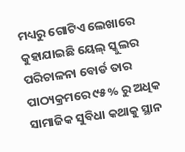ମଧ୍ୟରୁ ଗୋଟିଏ ଲେଖାରେ କୁହାଯାଇଛି ୟେଲ୍ ସ୍କୁଲର ପରିଚାଳନା ବୋର୍ଡ ତାର ପାଠ୍ୟକ୍ରମରେ ୯୫% ରୁ ଅଧିକ ସାମାଜିକ ସୁବିଧା କଥାକୁ ସ୍ଥାନ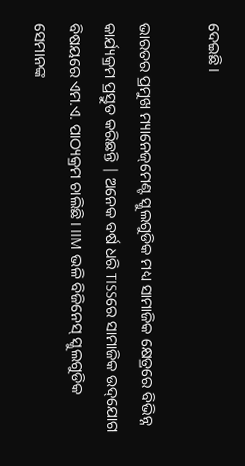ଦେଇଛି।

ଭାରତର ପ୍ରମୁଖ ମ୍ୟାନେଜ୍‌ମେଣ୍ଟ ସ୍କୁଲଗୁଡିକ ମଧ୍ୟ ସାମାଜିକ କ୍ଷେତ୍ରରେ ବିଭିନ୍ନ କାର୍ଯ୍ୟକ୍ରମ ପ୍ରସ୍ତୁତ କରିଛନ୍ତି | ଅନେକ ବର୍ଷ ଧରି TISSରେ ସାମାଜିକ ଉଦ୍‌ଯୋଗ ବିଷୟରେ ଏମ.ଏ. ପାଠ୍ୟକ୍ରମ ଚାଲିଛି। IIM ଭଳି ବିଜିନେସ୍ ସ୍କୁଲଗୁଡିକ ସେମାନଙ୍କ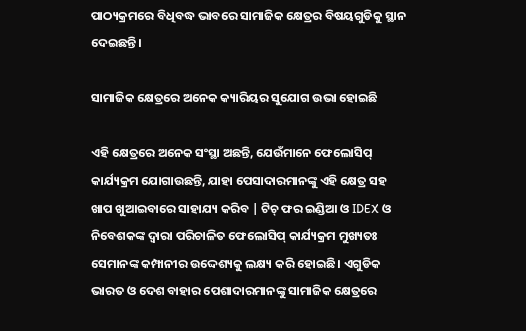ପାଠ୍ୟକ୍ରମରେ ବିଧିବଦ୍ଧ ଭାବରେ ସାମାଜିକ କ୍ଷେତ୍ରର ବିଷୟଗୁଡିକୁ ସ୍ଥାନ ଦେଇଛନ୍ତି।

ସାମାଜିକ କ୍ଷେତ୍ରରେ ଅନେକ କ୍ୟାରିୟର ସୁଯୋଗ ଉଭା ହୋଇଛି

ଏହି କ୍ଷେତ୍ରରେ ଅନେକ ସଂସ୍ଥା ଅଛନ୍ତି, ଯେଉଁମାନେ ଫେଲୋସିପ୍ କାର୍ଯ୍ୟକ୍ରମ ଯୋଗାଉଛନ୍ତି, ଯାହା ପେସାଦାରମାନଙ୍କୁ ଏହି କ୍ଷେତ୍ର ସହ ଖାପ ଖୁଆଇବାରେ ସାହାଯ୍ୟ କରିବ | ଟିଚ୍ ଫର ଇଣ୍ଡିଆ ଓ IDEX ଓ ନିବେଶକଙ୍କ ଦ୍ୱାରା ପରିଚାଳିତ ଫେଲୋସିପ୍ କାର୍ଯ୍ୟକ୍ରମ ମୁଖ୍ୟତଃ ସେମାନଙ୍କ କମ୍ପାନୀର ଉଦ୍ଦେଶ୍ୟକୁ ଲକ୍ଷ୍ୟ କରି ହୋଇଛି। ଏଗୁଡିକ ଭାରତ ଓ ଦେଶ ବାହାର ପେଶାଦାରମାନଙ୍କୁ ସାମାଜିକ କ୍ଷେତ୍ରରେ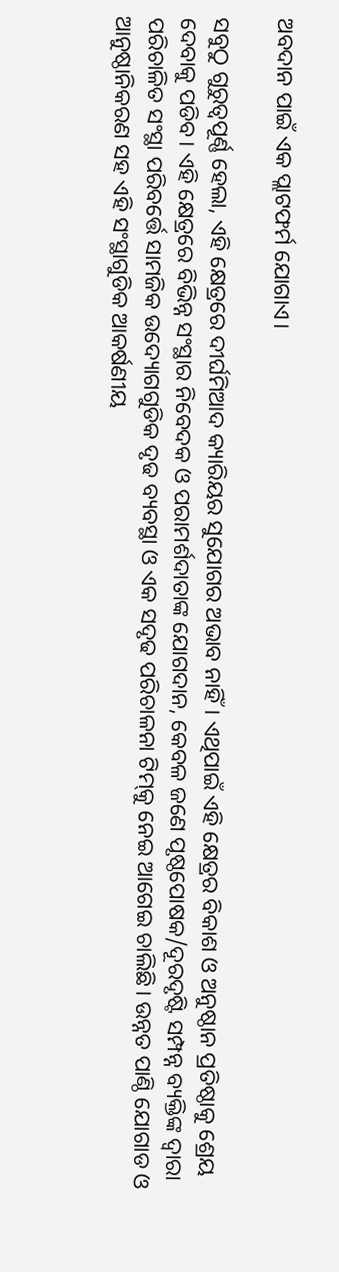ଅବଦାନ ପାଇଁ ଏକ ପ୍ଲାଟଫର୍ମ ଯୋଗାଏ।

ସବୁଠୁ ଗୁରୁତ୍ୱପୂର୍ଣ୍ଣ ହେଲା, ଏହି କ୍ଷେତ୍ରରେ ଦୀର୍ଘମିଆଦ କ୍ୟାରିୟର ସୁଯୋଗର ଅଭାବ ନାହିଁ। ଏଥିପାଇଁ ଏହି କ୍ଷେତ୍ରର ବିକାଶ ଓ ଅନୁଷ୍ଠାନ ପ୍ରତିଷ୍ଠାକୁ ଶ୍ରେୟ ଦେବାକୁ ପଡିବ। ଏହି କ୍ଷେତ୍ରରେ ବିଭିନ୍ନ ସଂସ୍ଥାର ନିବେଦକ ଓ ପରାମର୍ଶଦାତାଙ୍କ ଯୋଗଦାନ, କେବଳ ଜଣେ ପୃଷ୍ଠପୋଷକ/ଦୂରଦୃଷ୍ଟି ସମ୍ପନ୍ନ ବ୍ୟକ୍ତିଙ୍କ ଦ୍ୱାରା ପରିଚାଳିତ ସଂସ୍ଥା ପରିବର୍ତ୍ତେ ସାମଜିକ ଉଦ୍ୟୋଗଗୁଡିକ ଦୃଢ ବ୍ୟବସ୍ଥା ଓ ଏକ ସଦୃଢ ପରିଚାଳନା ଟିମ୍‌କୁ ନେଇ ଆଗେଇ ଚାଲିଛି। ଉନ୍ନତ ପାଣ୍ଠି ଯୋଗାଡ ଓ ଆନୁଷ୍ଠାନିକରଣ ସହ ଏହି ସଂସ୍ଥାଗୁଡିକ ଆକର୍ଷଣୀୟ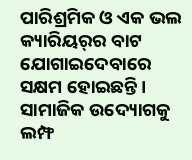ପାରିଶ୍ରମିକ ଓ ଏକ ଭଲ କ୍ୟାରିୟର୍‌ର ବାଟ ଯୋଗାଇଦେବାରେ ସକ୍ଷମ ହୋଇଛନ୍ତି। ସାମାଜିକ ଉଦ୍ୟୋଗକୁ ଲମ୍ଫ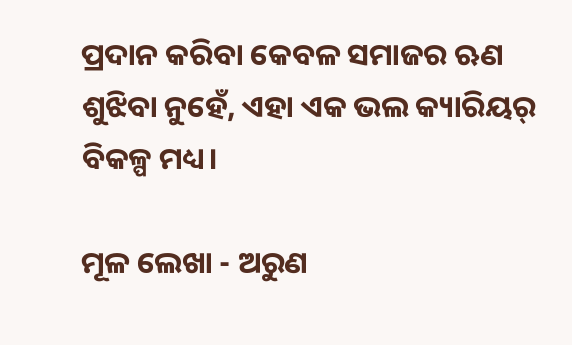ପ୍ରଦାନ କରିବା କେବଳ ସମାଜର ‍ଋଣ ଶୁଝିବା ନୁହେଁ, ଏହା ଏକ ଭଲ କ୍ୟାରିୟର୍ ବିକଳ୍ପ ମଧ୍ୟ।

ମୂଳ ଲେଖା - ଅରୁଣ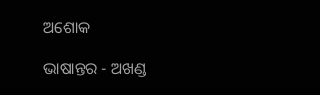ଅଶୋକ

ଭାଷାନ୍ତର - ଅଖଣ୍ଡ